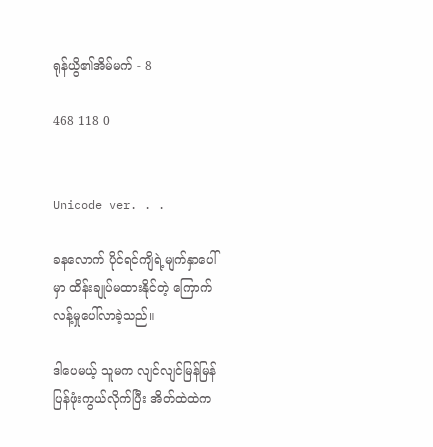ရုန်ယွိ၏အိမ်မက် - 8

468 118 0


Unicode ver. . .

ခနလောက် ပိုင်ရင်ကျိရဲ့မျက်နှာပေါ်မှာ ထိန်းချုပ်မထားနိုင်တဲ့ ကြောက်လန့်မှုပေါ်လာခဲ့သည်။

ဒါပေမယ့် သူမက လျင်လျင်မြန်မြန် ပြန်ဖုံးကွယ်လိုက်ပြီး အိတ်ထဲထဲက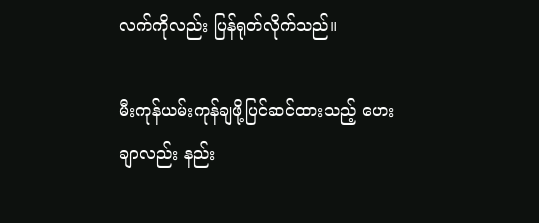လက်ကိုလည်း ပြန်ရုတ်လိုက်သည်။

မီးကုန်ယမ်းကုန်ချဖို့ပြင်ဆင်ထားသည့် ဟေးချာလည်း နည်း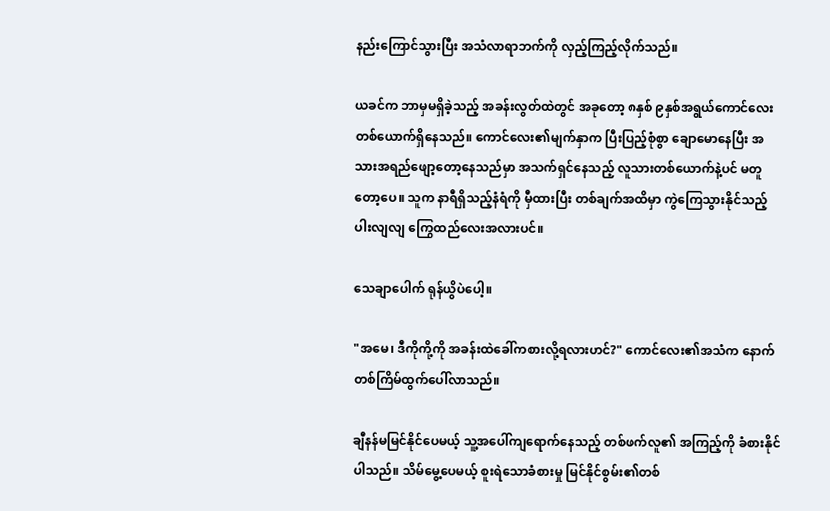နည်းကြောင်သွားပြီး အသံလာရာဘက်ကို လှည့်ကြည့်လိုက်သည်။

ယခင်က ဘာမှမရှိခဲ့သည့် အခန်းလွတ်ထဲတွင် အခုတော့ ၈နှစ် ၉နှစ်အရွယ်ကောင်လေးတစ်ယောက်ရှိနေသည်။ ကောင်လေး၏မျက်နှာက ပြီးပြည့်စုံစွာ ချောမောနေပြီး အသားအရည်ဖျော့တော့နေသည်မှာ အသက်ရှင်နေသည့် လူသားတစ်ယောက်နဲ့ပင် မတူတော့ပေ။ သူက နာရီရှိသည့်နံရံကို မှီထားပြီး တစ်ချက်အထိမှာ ကွဲကြေသွားနိုင်သည့် ပါးလျလျ ကြွေထည်လေးအလားပင်။

သေချာပေါက် ရုန်ယွိပဲပေါ့။

"အမေ၊ ဒီကိုကို့ကို အခန်းထဲခေါ်ကစားလို့ရလားဟင်?" ကောင်လေး၏အသံက နောက်တစ်ကြိမ်ထွက်ပေါ်လာသည်။

ချီနန်မမြင်နိုင်ပေမယ့် သူ့အပေါ်ကျရောက်နေသည့် တစ်ဖက်လူ၏ အကြည့်ကို ခံစားနိုင်ပါသည်။ သိမ်မွေ့ပေမယ့် စူးရဲသောခံစားမှု မြင်နိုင်စွမ်း၏တစ်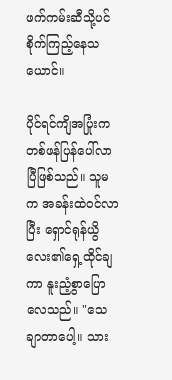ဖက်ကမ်းဆီသို့ပင် စိုက်ကြည့်နေသယောင်။

ပိုင်ရင်ကျိအပြုံးက တစ်ဖန်ပြန်ပေါ်လာပြီဖြစ်သည်။ သူမက အခန်းထဲဝင်လာပြီး ရှောင်ရုန်ယွိလေး၏ရှေ့ထိုင်ချကာ နူးညံ့စွာပြောလေသည်။ "သေချာတာပေါ့။ သား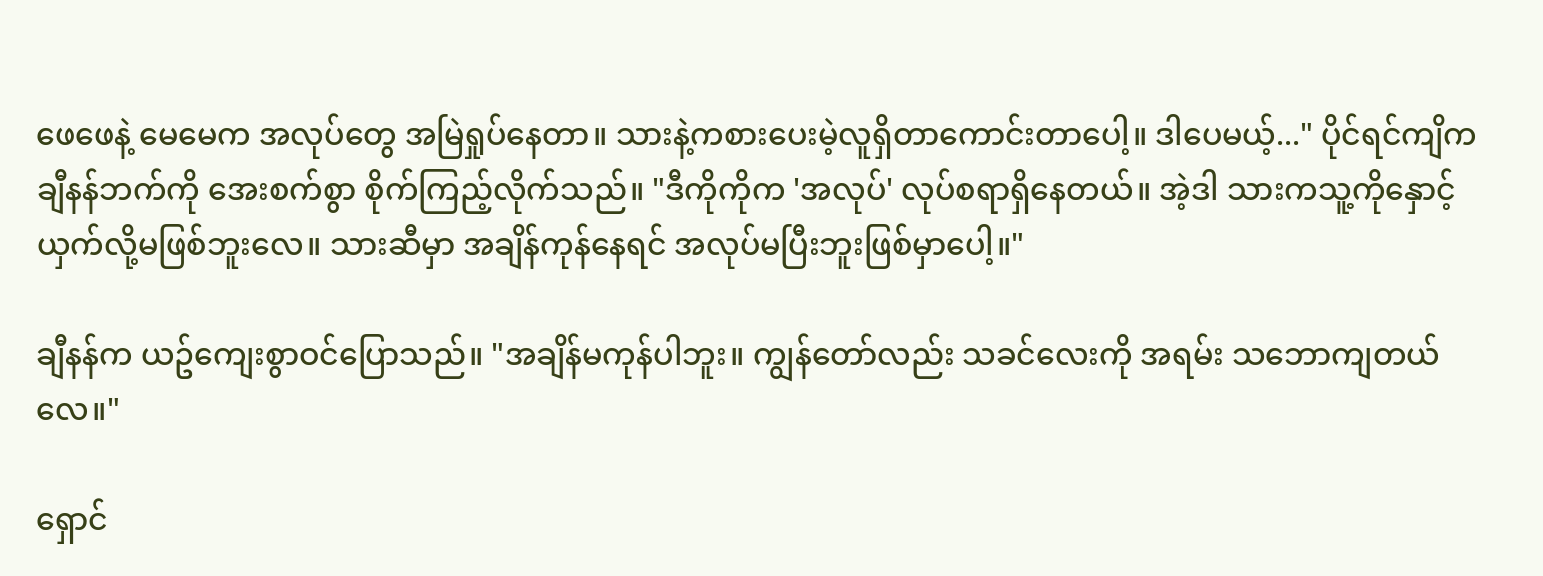ဖေဖေနဲ့ မေမေက အလုပ်တွေ အမြဲရှုပ်နေတာ။ သားနဲ့ကစားပေးမဲ့လူရှိတာကောင်းတာပေါ့။ ဒါပေမယ့်..." ပိုင်ရင်ကျိက ချီနန်ဘက်ကို အေးစက်စွာ စိုက်ကြည့်လိုက်သည်။ "ဒီကိုကိုက 'အလုပ်' လုပ်စရာရှိနေတယ်။ အဲ့ဒါ သားကသူ့ကိုနှောင့်ယှက်လို့မဖြစ်ဘူးလေ။ သားဆီမှာ အချိန်ကုန်နေရင် အလုပ်မပြီးဘူးဖြစ်မှာပေါ့။"

ချီနန်က ယဥ်ကျေးစွာဝင်ပြောသည်။ "အချိန်မကုန်ပါဘူး။ ကျွန်တော်လည်း သခင်လေးကို အရမ်း သဘောကျတယ်လေ။"

ရှောင်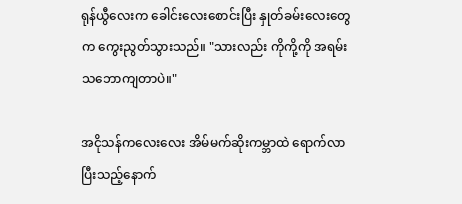ရုန်ယွီလေးက ခေါင်းလေးစောင်းပြီး နှုတ်ခမ်းလေးတွေက ကွေးညွတ်သွားသည်။ "သားလည်း ကိုကို့ကို အရမ်းသဘောကျတာပဲ။"

အငိုသန်ကလေးလေး အိမ်မက်ဆိုးကမ္ဘာထဲ ရောက်လာပြီးသည့်နောက်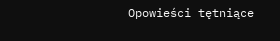Opowieści tętniące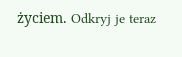życiem. Odkryj je teraz